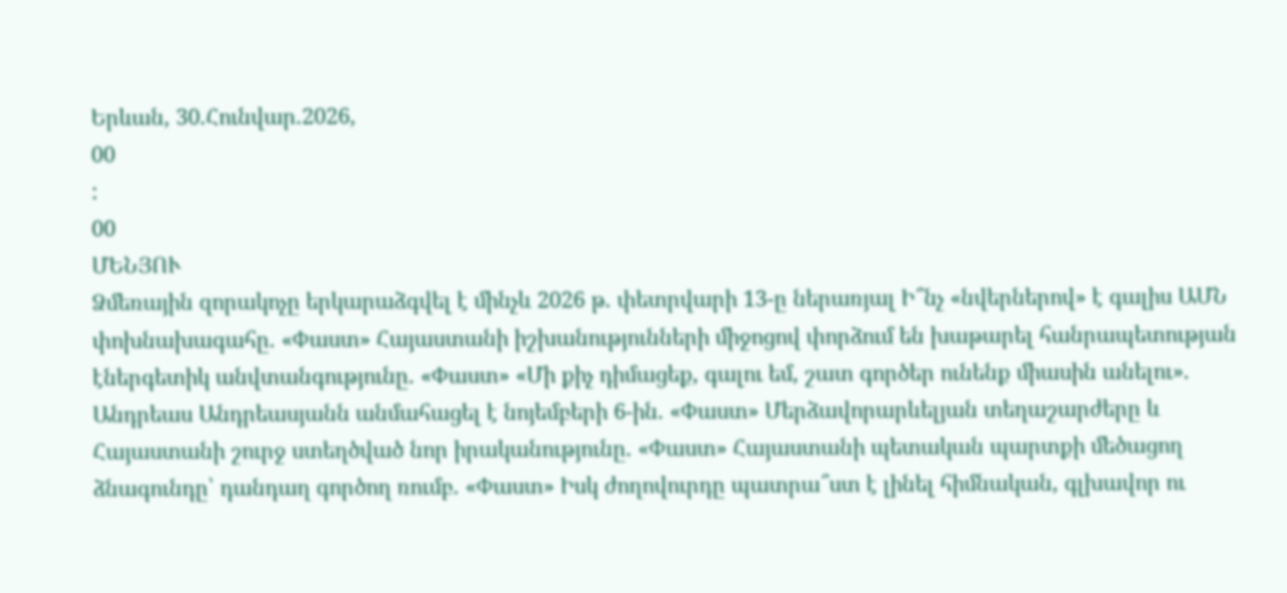Երևան, 30.Հունվար.2026,
00
:
00
ՄԵՆՅՈՒ
Ձմեռային զորակոչը երկարաձգվել է մինչև 2026 թ. փետրվարի 13-ը ներառյալ Ի՞նչ «նվերներով» է գալիս ԱՄՆ փոխնախագահը. «Փաստ» Հայաստանի իշխանությունների միջոցով փորձում են խաթարել հանրապետության էներգետիկ անվտանգությունը. «Փաստ» «Մի քիչ դիմացեք, գալու եմ, շատ գործեր ունենք միասին անելու». Անդրեաս Անդրեասյանն անմահացել է նոյեմբերի 6-ին. «Փաստ» Մերձավորարևելյան տեղաշարժերը և Հայաստանի շուրջ ստեղծված նոր իրականությունը. «Փաստ» Հայաստանի պետական պարտքի մեծացող ձնագունդը՝ դանդաղ գործող ռումբ. «Փաստ» Իսկ ժողովուրդը պատրա՞ստ է լինել հիմնական, գլխավոր ու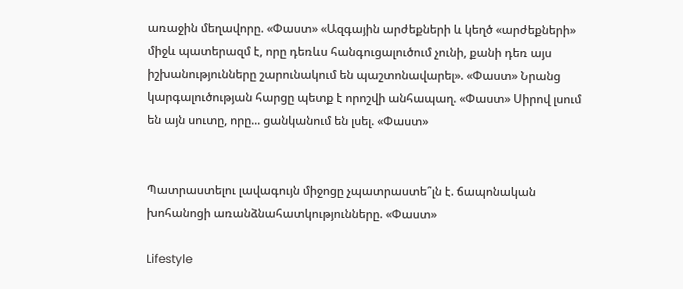առաջին մեղավորը. «Փաստ» «Ազգային արժեքների և կեղծ «արժեքների» միջև պատերազմ է, որը դեռևս հանգուցալուծում չունի, քանի դեռ այս իշխանությունները շարունակում են պաշտոնավարել». «Փաստ» Նրանց կարգալուծության հարցը պետք է որոշվի անհապաղ. «Փաստ» Սիրով լսում են այն սուտը, որը... ցանկանում են լսել. «Փաստ»


Պատրաստելու լավագույն միջոցը չպատրաստե՞լն է. ճապոնական խոհանոցի առանձնահատկությունները. «Փաստ»

Lifestyle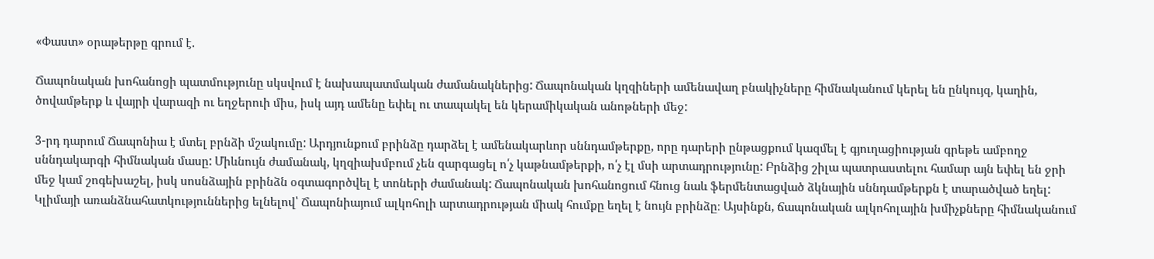«Փաստ» օրաթերթը գրում է.

Ճապոնական խոհանոցի պատմությունը սկսվում է նախապատմական ժամանակներից: Ճապոնական կղզիների ամենավաղ բնակիչները հիմնականում կերել են ընկույզ, կաղին, ծովամթերք և վայրի վարազի ու եղջերուի միս, իսկ այդ ամենը եփել ու տապակել են կերամիկական անոթների մեջ:

3-րդ դարում Ճապոնիա է մտել բրնձի մշակումը: Արդյունքում բրինձը դարձել է ամենակարևոր սննդամթերքը, որը դարերի ընթացքում կազմել է գյուղացիության գրեթե ամբողջ սննդակարգի հիմնական մասը: Միևնույն ժամանակ, կղզիախմբում չեն զարգացել ո՛չ կաթնամթերքի, ո՛չ էլ մսի արտադրությունը: Բրնձից շիլա պատրաստելու համար այն եփել են ջրի մեջ կամ շոգեխաշել, իսկ սոսնձային բրինձն օգտագործվել է տոների ժամանակ: Ճապոնական խոհանոցում հնուց նաև ֆերմենտացված ձկնային սննդամթերքն է տարածված եղել: Կլիմայի առանձնահատկություններից ելնելով՝ Ճապոնիայում ալկոհոլի արտադրության միակ հումքը եղել է նույն բրինձը։ Այսինքն, ճապոնական ալկոհոլային խմիչքները հիմնականում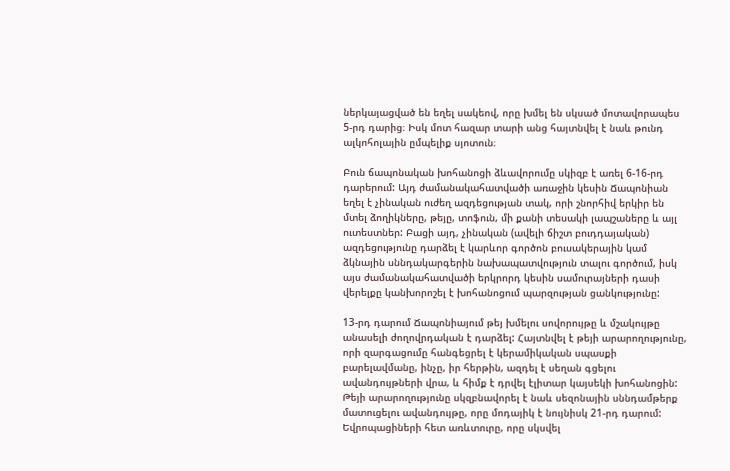ներկայացված են եղել սակեով, որը խմել են սկսած մոտավորապես 5-րդ դարից։ Իսկ մոտ հազար տարի անց հայտնվել է նաև թունդ ալկոհոլային ըմպելիք սյոտուն։

Բուն ճապոնական խոհանոցի ձևավորումը սկիզբ է առել 6-16-րդ դարերում: Այդ ժամանակահատվածի առաջին կեսին Ճապոնիան եղել է չինական ուժեղ ազդեցության տակ, որի շնորհիվ երկիր են մտել ձողիկները, թեյը, տոֆուն, մի քանի տեսակի լապշաները և այլ ուտեստներ: Բացի այդ, չինական (ավելի ճիշտ բուդդայական) ազդեցությունը դարձել է կարևոր գործոն բուսակերային կամ ձկնային սննդակարգերին նախապատվություն տալու գործում, իսկ այս ժամանակահատվածի երկրորդ կեսին սամուրայների դասի վերելքը կանխորոշել է խոհանոցում պարզության ցանկությունը:

13-րդ դարում Ճապոնիայում թեյ խմելու սովորույթը և մշակույթը անասելի ժողովրդական է դարձել: Հայտնվել է թեյի արարողությունը, որի զարգացումը հանգեցրել է կերամիկական սպասքի բարելավմանը, ինչը, իր հերթին, ազդել է սեղան գցելու ավանդույթների վրա, և հիմք է դրվել էլիտար կայսեկի խոհանոցին: Թեյի արարողությունը սկզբնավորել է նաև սեզոնային սննդամթերք մատուցելու ավանդույթը, որը մոդայիկ է նույնիսկ 21-րդ դարում: Եվրոպացիների հետ առևտուրը, որը սկսվել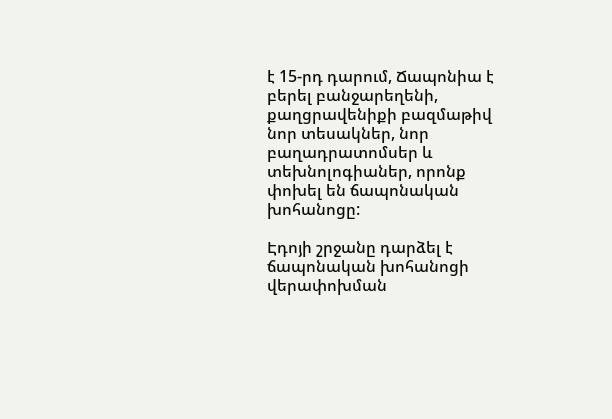է 15-րդ դարում, Ճապոնիա է բերել բանջարեղենի, քաղցրավենիքի բազմաթիվ նոր տեսակներ, նոր բաղադրատոմսեր և տեխնոլոգիաներ, որոնք փոխել են ճապոնական խոհանոցը:

Էդոյի շրջանը դարձել է ճապոնական խոհանոցի վերափոխման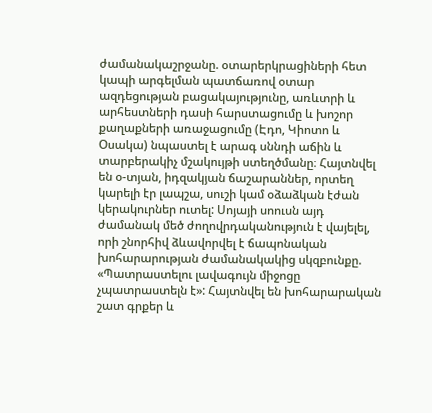ժամանակաշրջանը. օտարերկրացիների հետ կապի արգելման պատճառով օտար ազդեցության բացակայությունը, առևտրի և արհեստների դասի հարստացումը և խոշոր քաղաքների առաջացումը (Էդո, Կիոտո և Օսակա) նպաստել է արագ սննդի աճին և տարբերակիչ մշակույթի ստեղծմանը։ Հայտնվել են օ-տյան, իդզակյան ճաշարաններ, որտեղ կարելի էր լապշա, սուշի կամ օձաձկան էժան կերակուրներ ուտել: Սոյայի սոուսն այդ ժամանակ մեծ ժողովրդականություն է վայելել, որի շնորհիվ ձևավորվել է ճապոնական խոհարարության ժամանակակից սկզբունքը. «Պատրաստելու լավագույն միջոցը չպատրաստելն է»: Հայտնվել են խոհարարական շատ գրքեր և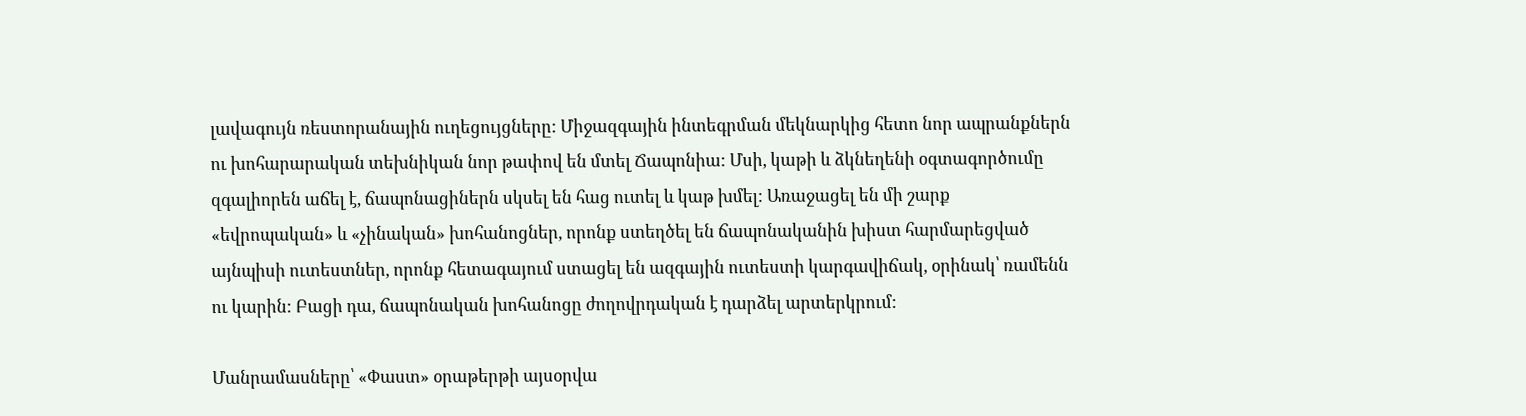լավագույն ռեստորանային ուղեցույցները: Միջազգային ինտեգրման մեկնարկից հետո նոր ապրանքներն ու խոհարարական տեխնիկան նոր թափով են մտել Ճապոնիա: Մսի, կաթի և ձկնեղենի օգտագործումը զգալիորեն աճել է, ճապոնացիներն սկսել են հաց ուտել և կաթ խմել: Առաջացել են մի շարք «եվրոպական» և «չինական» խոհանոցներ, որոնք ստեղծել են ճապոնականին խիստ հարմարեցված այնպիսի ուտեստներ, որոնք հետագայում ստացել են ազգային ուտեստի կարգավիճակ, օրինակ՝ ռամենն ու կարին: Բացի դա, ճապոնական խոհանոցը ժողովրդական է դարձել արտերկրում:

Մանրամասները՝ «Փաստ» օրաթերթի այսօրվա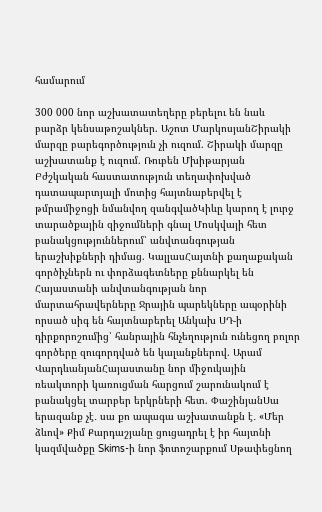համարում

300 000 նոր աշխատատեղերը բերելու են նաև բարձր կենսաթոշակներ. Աշոտ ՄարկոսյանՇիրակի մարզը բարեգործություն չի ուզում. Շիրակի մարզը աշխատանք է ուզում. Ռուբեն Մխիթարյան Բժշկական հաստատություն տեղափոխված դատապարտյալի մոտից հայտնաբերվել է թմրամիջոցի նմանվող զանգվածԿիևը կարող է լուրջ տարածքային զիջումների գնալ Մոսկվայի հետ բանակցություններում՝ անվտանգության երաշխիքների դիմաց. ԿալլասՀայտնի քաղաքական գործիչներն ու փորձագետները քննարկել են Հայաստանի անվտանգության նոր մարտահրավերները Ջրային պարեկները ապօրինի որսած սիգ են հայտնաբերել Անկախ ՍԴ-ի դիրքորոշումից՝ հանրային հնչեղություն ունեցող բոլոր գործերը զուգորդված են կալանքներով. Արամ ՎարդևանյանՀայաստանը նոր միջուկային ռեակտորի կառուցման հարցում շարունակում է բանակցել տարբեր երկրների հետ. ՓաշինյանՍա երազանք չէ․ սա քո ապագա աշխատանքն է․ «Մեր ձևով» Քիմ Քարդաշյանը ցուցադրել է իր հայտնի կազմվածքը Skims-ի նոր ֆոտոշարքում Սթափեցնող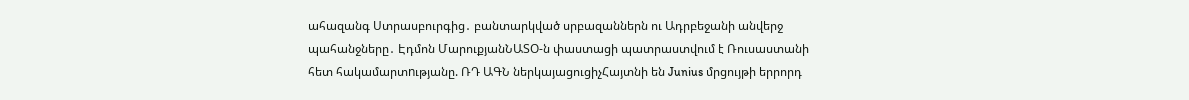ահազանգ Ստրասբուրգից․ բանտարկված սրբազաններն ու Ադրբեջանի անվերջ պահանջները․ Էդմոն ՄարուքյանՆԱՏՕ-ն փաստացի պատրաստվում է Ռուսաստանի հետ հակամարտnւթյանը. ՌԴ ԱԳՆ ներկայացուցիչՀայտնի են Junius մրցույթի երրորդ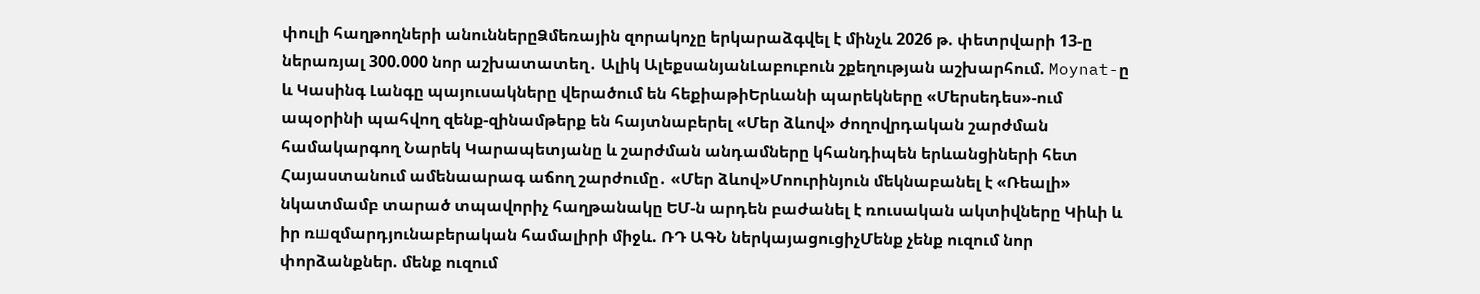փուլի հաղթողների անուններըՁմեռային զորակոչը երկարաձգվել է մինչև 2026 թ. փետրվարի 13-ը ներառյալ 300.000 նոր աշխատատեղ․ Ալիկ ԱլեքսանյանԼաբուբուն շքեղության աշխարհում. Moynat-ը և Կասինգ Լանգը պայուսակները վերածում են հեքիաթիԵրևանի պարեկները «Մերսեդես»-ում ապօրինի պահվող զենք-զինամթերք են հայտնաբերել «Մեր ձևով» ժողովրդական շարժման համակարգող Նարեկ Կարապետյանը և շարժման անդամները կհանդիպեն երևանցիների հետ Հայաստանում ամենաարագ աճող շարժումը․ «Մեր ձևով»Մոուրինյուն մեկնաբանել է «Ռեալի» նկատմամբ տարած տպավորիչ հաղթանակը ԵՄ-ն արդեն բաժանել է ռուսական ակտիվները Կիևի և իր ռшզմարդյունաբերական համալիրի միջև. ՌԴ ԱԳՆ ներկայացուցիչՄենք չենք ուզում նոր փորձանքներ. մենք ուզում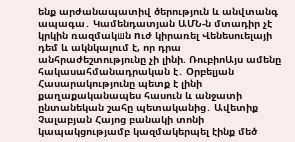ենք արժանապատիվ ծերություն և անվտանգ ապագա․ Կամենդատյան ԱՄՆ-ն մտադիր չէ կրկին ռազմակшն nւժ կիրառել Վենեսուելայի դեմ և ակնկալում է, որ դրա անհրաժեշտությունը չի լինի. ՌուբիոԱյս ամենը հակասահմանադրական է․ Օրբելյան Հասարակությունը պետք է լինի քաղաքականապես հասուն և անջատի ընտանեկան շահը պետականից․ Ավետիք Չալաբյան Հայոց բանակի տոնի կապակցությամբ կազմակերպել էինք մեծ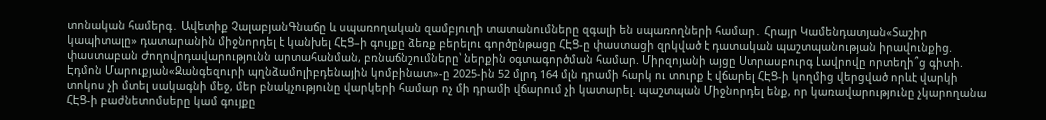տոնական համերգ․ Ավետիք ՉալաբյանԳնաճը և սպառողական զամբյուղի տատանումները զգալի են սպառողների համար․ Հրայր Կամենդատյան«Տաշիր կապիտալը» դատարանին միջնորդել է կանխել ՀԷՑ–ի գույքը ձեռք բերելու գործընթացը ՀԷՑ-ը փաստացի զրկված է դատական պաշտպանության իրավունքից. փաստաբան Ժողովրդավարությունն արտահանման, բռնաճնշումները՝ ներքին օգտագործման համար. Միրզոյանի այցը Ստրասբուրգ Լավրովը որտեղի՞ց գիտի. Էդմոն Մարուքյան«Զանգեզուրի պղնձամոլիբդենային կոմբինատ»-ը 2025-ին 52 մլրդ 164 մլն դրամի հարկ ու տուրք է վճարել ՀԷՑ-ի կողմից վերցված որևէ վարկի տոկոս չի մտել սակագնի մեջ, մեր բնակչությունը վարկերի համար ոչ մի դրամի վճարում չի կատարել. պաշտպան Միջնորդել ենք, որ կառավարությունը չկարողանա ՀԷՑ-ի բաժնետոմսերը կամ գույքը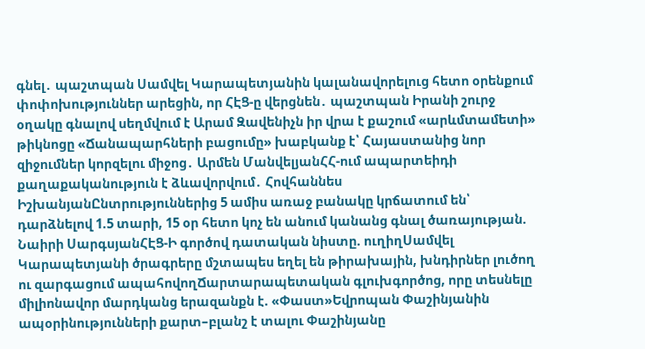գնել․ պաշտպան Սամվել Կարապետյանին կալանավորելուց հետո օրենքում փոփոխություններ արեցին, որ ՀԷՑ-ը վերցնեն․ պաշտպան Իրանի շուրջ օղակը գնալով սեղմվում է Արամ Զավենիչն իր վրա է քաշում «արևմտամետի» թիկնոցը «Ճանապարհների բացումը» խաբկանք է՝ Հայաստանից նոր զիջումներ կորզելու միջոց․ Արմեն ՄանվելյանՀՀ-ում ապարտեիդի քաղաքականություն է ձևավորվում․ Հովհաննես ԻշխանյանԸնտրություններից 5 ամիս առաջ բանակը կրճատում են՝ դարձնելով 1.5 տարի, 15 օր հետո կոչ են անում կանանց գնալ ծառայության. Նաիրի ՍարգսյանՀԷՑ-Ի գործով դատական նիստը. ուղիղՍամվել Կարապետյանի ծրագրերը մշտապես եղել են թիրախային, խնդիրներ լուծող ու զարգացում ապահովողՃարտարապետական գլուխգործոց, որը տեսնելը միլիոնավոր մարդկանց երազանքն է. «Փաստ»Եվրոպան Փաշինյանին ապօրինությունների քարտ–բլանշ է տալու Փաշինյանը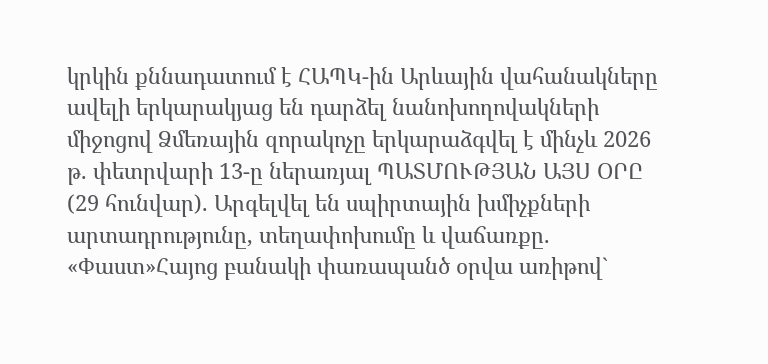կրկին քննադատում է ՀԱՊԿ-ին Արևային վահանակները ավելի երկարակյաց են դարձել նանոխողովակների միջոցով Ձմեռային զորակոչը երկարաձգվել է մինչև 2026 թ. փետրվարի 13-ը ներառյալ ՊԱՏՄՈՒԹՅԱՆ ԱՅՍ ՕՐԸ (29 հունվար). Արգելվել են սպիրտային խմիչքների արտադրությունը, տեղափոխումը և վաճառքը. «Փաստ»Հայոց բանակի փառապանծ օրվա առիթով`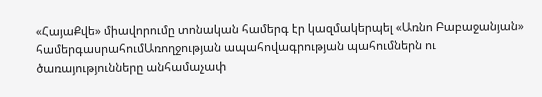«ՀայաՔվե» միավորումը տոնական համերգ էր կազմակերպել «Առնո Բաբաջանյան» համերգասրահումԱռողջության ապահովագրության պահումներն ու ծառայությունները անհամաչափ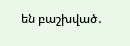են բաշխված․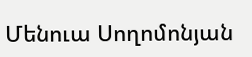Մենուա Սողոմոնյան